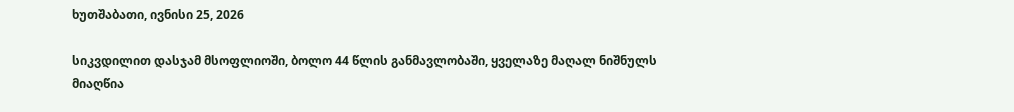ხუთშაბათი, ივნისი 25, 2026

სიკვდილით დასჯამ მსოფლიოში, ბოლო 44 წლის განმავლობაში, ყველაზე მაღალ ნიშნულს მიაღწია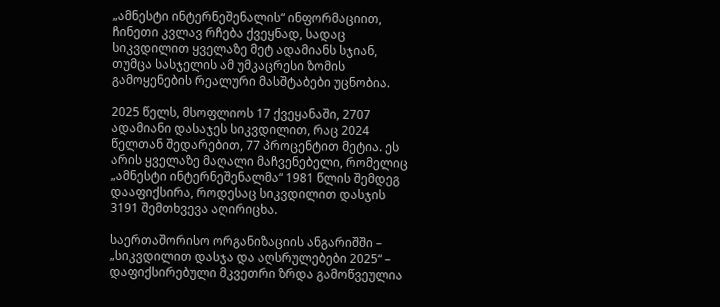„ამნესტი ინტერნეშენალის“ ინფორმაციით, ჩინეთი კვლავ რჩება ქვეყნად, სადაც სიკვდილით ყველაზე მეტ ადამიანს სჯიან, თუმცა სასჯელის ამ უმკაცრესი ზომის გამოყენების რეალური მასშტაბები უცნობია.

2025 წელს, მსოფლიოს 17 ქვეყანაში, 2707 ადამიანი დასაჯეს სიკვდილით, რაც 2024 წელთან შედარებით, 77 პროცენტით მეტია. ეს არის ყველაზე მაღალი მაჩვენებელი, რომელიც „ამნესტი ინტერნეშენალმა“ 1981 წლის შემდეგ დააფიქსირა, როდესაც სიკვდილით დასჯის 3191 შემთხვევა აღირიცხა.

საერთაშორისო ორგანიზაციის ანგარიშში – „სიკვდილით დასჯა და აღსრულებები 2025“ – დაფიქსირებული მკვეთრი ზრდა გამოწვეულია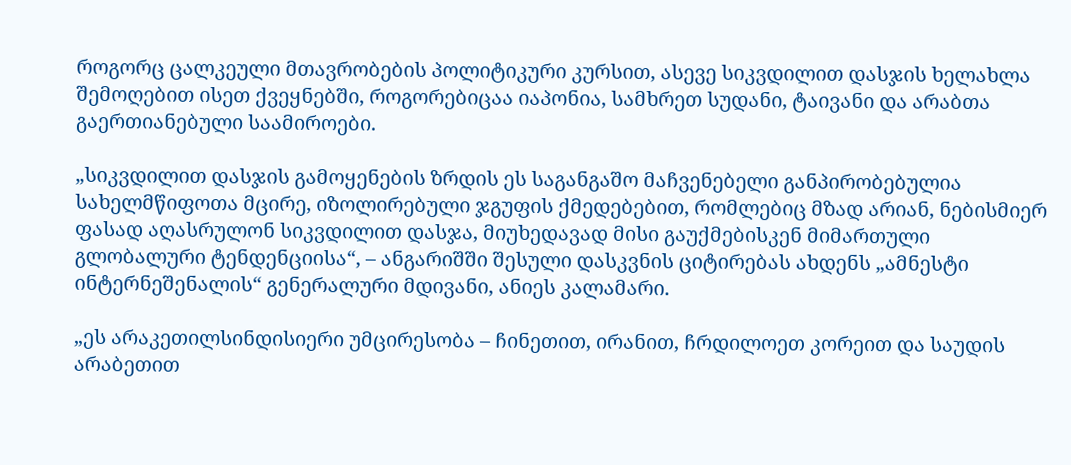როგორც ცალკეული მთავრობების პოლიტიკური კურსით, ასევე სიკვდილით დასჯის ხელახლა შემოღებით ისეთ ქვეყნებში, როგორებიცაა იაპონია, სამხრეთ სუდანი, ტაივანი და არაბთა გაერთიანებული საამიროები.

„სიკვდილით დასჯის გამოყენების ზრდის ეს საგანგაშო მაჩვენებელი განპირობებულია სახელმწიფოთა მცირე, იზოლირებული ჯგუფის ქმედებებით, რომლებიც მზად არიან, ნებისმიერ ფასად აღასრულონ სიკვდილით დასჯა, მიუხედავად მისი გაუქმებისკენ მიმართული გლობალური ტენდენციისა“, – ანგარიშში შესული დასკვნის ციტირებას ახდენს „ამნესტი ინტერნეშენალის“ გენერალური მდივანი, ანიეს კალამარი.

„ეს არაკეთილსინდისიერი უმცირესობა – ჩინეთით, ირანით, ჩრდილოეთ კორეით და საუდის არაბეთით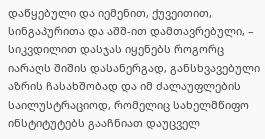დაწყებული და იემენით, ქუვეითით, სინგაპურითა და აშშ-ით დამთავრებული, – სიკვდილით დასჯას იყენებს როგორც იარაღს შიშის დასანერგად, განსხვავებული აზრის ჩასახშობად და იმ ძალაუფლების საილუსტრაციოდ, რომელიც სახელმწიფო ინსტიტუტებს გააჩნიათ დაუცველ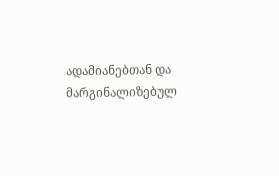ადამიანებთან და მარგინალიზებულ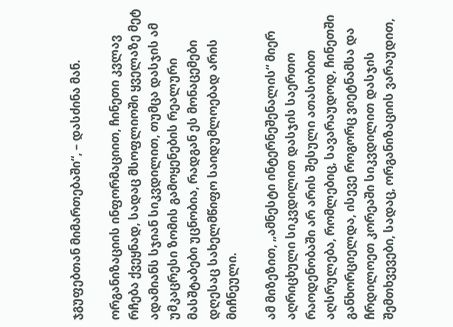ჯგუფებთან მიმართებაში“, – დასძინა მან.

ორგანიზაციის ინფორმაციით, ჩინეთი კვლავ რჩება ქვეყნად, სადაც მსოფლიოში ყველაზე მეტ ადამიანს სჯიან სიკვდილით, თუმცა დასჯის ამ უმკაცრესი ზომის გამოყენების რეალური მასშტაბები უცნობია, რადგან ეს მონაცემები დღესაც სახელმწიფო საიდუმლოებად არის მიჩნეული.

ამ მიზეზით, „ამნესტი ინტერნეშენალის“ მიერ აღრიცხული სიკვდილით დასჯის საერთო რაოდენობაში არ არის შესული ათასობით აღსრულება, რომლებიც, სავარაუდოდ, ჩინეთში განხორციელდა, ისევე როგორც ვიეტნამსა და ჩრდილოეთ კორეაში სიკვდილით დასჯის შემთხვევები, სადაც, ორგანიზაციის ვარაუდით,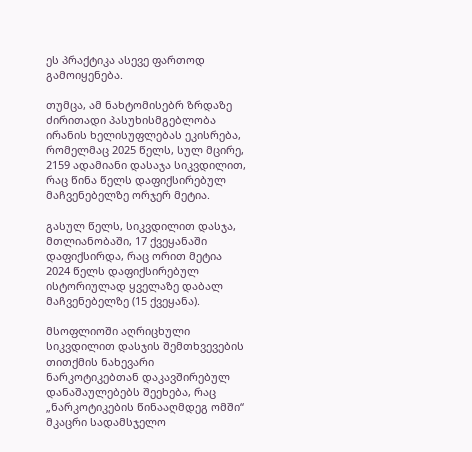ეს პრაქტიკა ასევე ფართოდ გამოიყენება.

თუმცა, ამ ნახტომისებრ ზრდაზე ძირითადი პასუხისმგებლობა ირანის ხელისუფლებას ეკისრება, რომელმაც 2025 წელს, სულ მცირე, 2159 ადამიანი დასაჯა სიკვდილით, რაც წინა წელს დაფიქსირებულ მაჩვენებელზე ორჯერ მეტია.

გასულ წელს, სიკვდილით დასჯა, მთლიანობაში, 17 ქვეყანაში დაფიქსირდა, რაც ორით მეტია 2024 წელს დაფიქსირებულ ისტორიულად ყველაზე დაბალ მაჩვენებელზე (15 ქვეყანა).

მსოფლიოში აღრიცხული სიკვდილით დასჯის შემთხვევების თითქმის ნახევარი ნარკოტიკებთან დაკავშირებულ დანაშაულებებს შეეხება, რაც „ნარკოტიკების წინააღმდეგ ომში“ მკაცრი სადამსჯელო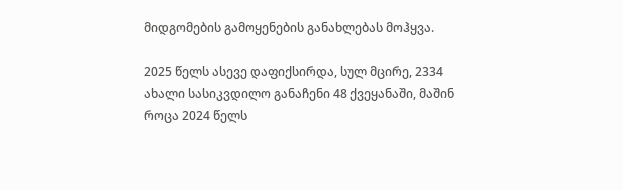მიდგომების გამოყენების განახლებას მოჰყვა.

2025 წელს ასევე დაფიქსირდა, სულ მცირე, 2334 ახალი სასიკვდილო განაჩენი 48 ქვეყანაში, მაშინ როცა 2024 წელს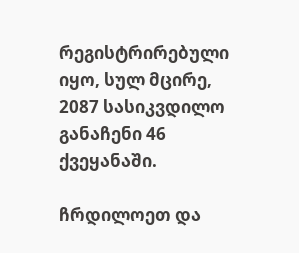რეგისტრირებული იყო, სულ მცირე, 2087 სასიკვდილო განაჩენი 46 ქვეყანაში.

ჩრდილოეთ და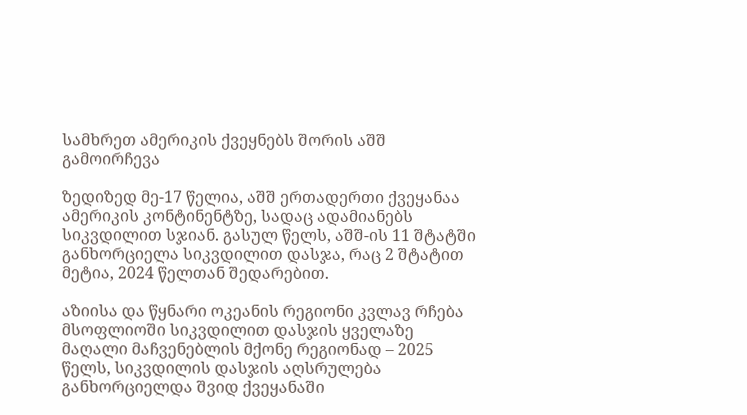სამხრეთ ამერიკის ქვეყნებს შორის აშშ გამოირჩევა

ზედიზედ მე-17 წელია, აშშ ერთადერთი ქვეყანაა ამერიკის კონტინენტზე, სადაც ადამიანებს სიკვდილით სჯიან. გასულ წელს, აშშ-ის 11 შტატში განხორციელა სიკვდილით დასჯა, რაც 2 შტატით მეტია, 2024 წელთან შედარებით.

აზიისა და წყნარი ოკეანის რეგიონი კვლავ რჩება მსოფლიოში სიკვდილით დასჯის ყველაზე მაღალი მაჩვენებლის მქონე რეგიონად – 2025 წელს, სიკვდილის დასჯის აღსრულება განხორციელდა შვიდ ქვეყანაში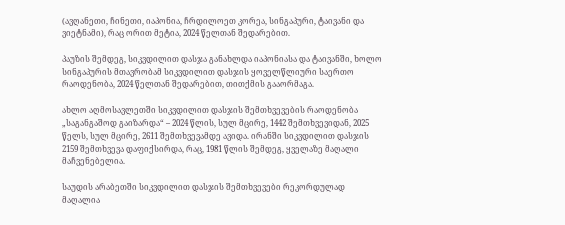(ავღანეთი, ჩინეთი, იაპონია, ჩრდილოეთ კორეა, სინგაპური, ტაივანი და ვიეტნამი), რაც ორით მეტია, 2024 წელთან შედარებით.

პაუზის შემდეგ, სიკვდილით დასჯა განახლდა იაპონიასა და ტაივანში, ხოლო სინგაპურის მთავრობამ სიკვდილით დასჯის ყოველწლიური საერთო რაოდენობა, 2024 წელთან შედარებით, თითქმის გააორმაგა.

ახლო აღმოსავლეთში სიკვდილით დასჯის შემთხვევების რაოდენობა „საგანგაშოდ გაიზარდა“ – 2024 წლის, სულ მცირე, 1442 შემთხვევიდან, 2025 წელს, სულ მცირე, 2611 შემთხვევამდე ავიდა. ირანში სიკვდილით დასჯის 2159 შემთხვევა დაფიქსირდა, რაც, 1981 წლის შემდეგ, ყველაზე მაღალი მაჩვენებელია.

საუდის არაბეთში სიკვდილით დასჯის შემთხვევები რეკორდულად მაღალია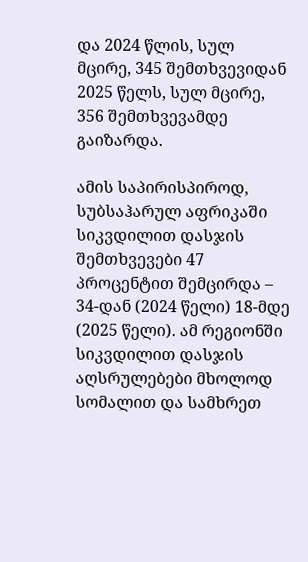და 2024 წლის, სულ მცირე, 345 შემთხვევიდან 2025 წელს, სულ მცირე, 356 შემთხვევამდე გაიზარდა.

ამის საპირისპიროდ, სუბსაჰარულ აფრიკაში სიკვდილით დასჯის შემთხვევები 47 პროცენტით შემცირდა – 34-დან (2024 წელი) 18-მდე (2025 წელი). ამ რეგიონში სიკვდილით დასჯის აღსრულებები მხოლოდ სომალით და სამხრეთ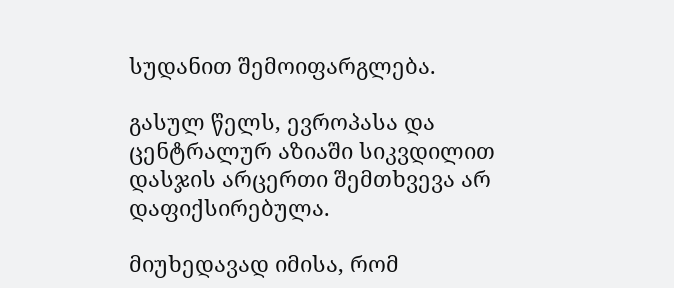სუდანით შემოიფარგლება.

გასულ წელს, ევროპასა და ცენტრალურ აზიაში სიკვდილით დასჯის არცერთი შემთხვევა არ დაფიქსირებულა.

მიუხედავად იმისა, რომ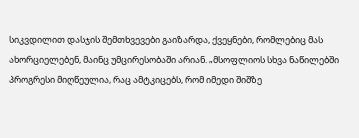სიკვდილით დასჯის შემთხვევები გაიზარდა, ქვეყნები, რომლებიც მას ახორციელებენ, მაინც უმცირესობაში არიან. „მსოფლიოს სხვა ნაწილებში პროგრესი მიღწეულია, რაც ამტკიცებს, რომ იმედი შიშზე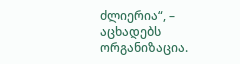ძლიერია“, – აცხადებს ორგანიზაცია.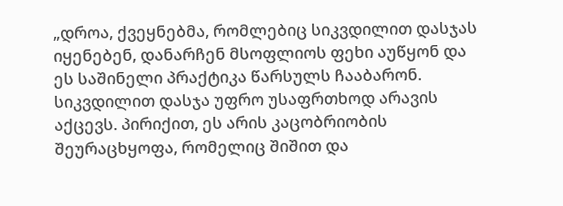„დროა, ქვეყნებმა, რომლებიც სიკვდილით დასჯას იყენებენ, დანარჩენ მსოფლიოს ფეხი აუწყონ და ეს საშინელი პრაქტიკა წარსულს ჩააბარონ. სიკვდილით დასჯა უფრო უსაფრთხოდ არავის აქცევს. პირიქით, ეს არის კაცობრიობის შეურაცხყოფა, რომელიც შიშით და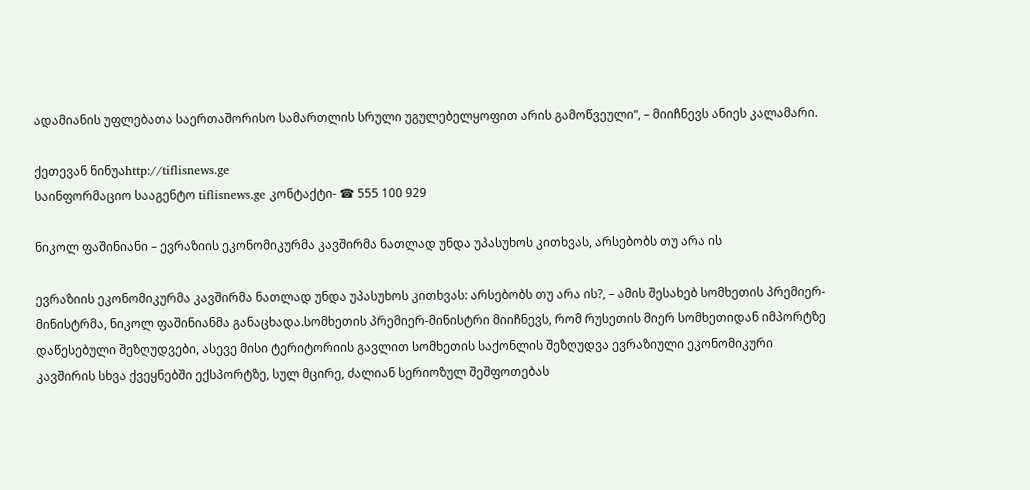ადამიანის უფლებათა საერთაშორისო სამართლის სრული უგულებელყოფით არის გამოწვეული“, – მიიჩნევს ანიეს კალამარი.

ქეთევან ნინუაhttp://tiflisnews.ge
საინფორმაციო სააგენტო tiflisnews.ge კონტაქტი- ☎ 555 100 929

ნიკოლ ფაშინიანი – ევრაზიის ეკონომიკურმა კავშირმა ნათლად უნდა უპასუხოს კითხვას, არსებობს თუ არა ის

ევრაზიის ეკონომიკურმა კავშირმა ნათლად უნდა უპასუხოს კითხვას: არსებობს თუ არა ის?, – ამის შესახებ სომხეთის პრემიერ-მინისტრმა, ნიკოლ ფაშინიანმა განაცხადა.სომხეთის პრემიერ-მინისტრი მიიჩნევს, რომ რუსეთის მიერ სომხეთიდან იმპორტზე დაწესებული შეზღუდვები, ასევე მისი ტერიტორიის გავლით სომხეთის საქონლის შეზღუდვა ევრაზიული ეკონომიკური კავშირის სხვა ქვეყნებში ექსპორტზე, სულ მცირე, ძალიან სერიოზულ შეშფოთებას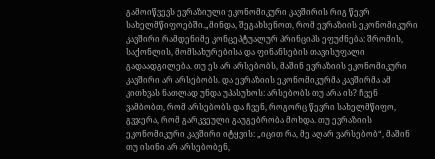გამოიწვევს ევრაზიული ეკონომიკური კავშირის რიგ წევრ სახელმწიფოებში.„მინდა, შეგახსენოთ, რომ ევრაზიის ეკონომიკური კავშირი რამდენიმე კონცეპტუალურ პრინციპს ეფუძნება: შრომის, საქონლის, მომსახურებისა და ფინანსების თავისუფალი გადაადგილება. თუ ეს არ არსებობს, მაშინ ევრაზიის ეკონომიკური კავშირი არ არსებობს. და ევრაზიის ეკონომიკურმა კავშირმა ამ კითხვას ნათლად უნდა უპასუხოს: არსებობს თუ არა ის? ჩვენ ვამბობთ, რომ არსებობს და ჩვენ, როგორც წევრი სახელმწიფო, გვჯერა, რომ გარკვეული გაუგებრობა მოხდა. თუ ევრაზიის ეკონომიკური კავშირი იტყვის: „იცით რა, მე აღარ ვარსებობ“, მაშინ თუ ისინი არ არსებობენ,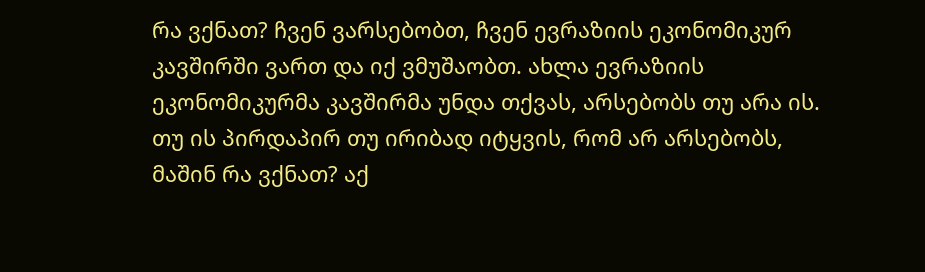რა ვქნათ? ჩვენ ვარსებობთ, ჩვენ ევრაზიის ეკონომიკურ კავშირში ვართ და იქ ვმუშაობთ. ახლა ევრაზიის ეკონომიკურმა კავშირმა უნდა თქვას, არსებობს თუ არა ის. თუ ის პირდაპირ თუ ირიბად იტყვის, რომ არ არსებობს, მაშინ რა ვქნათ? აქ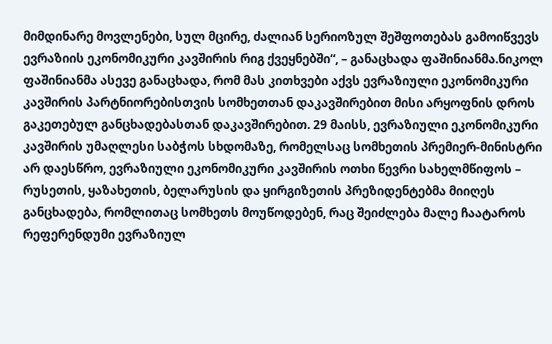მიმდინარე მოვლენები, სულ მცირე, ძალიან სერიოზულ შეშფოთებას გამოიწვევს ევრაზიის ეკონომიკური კავშირის რიგ ქვეყნებში“, – განაცხადა ფაშინიანმა.ნიკოლ ფაშინიანმა ასევე განაცხადა, რომ მას კითხვები აქვს ევრაზიული ეკონომიკური კავშირის პარტნიორებისთვის სომხეთთან დაკავშირებით მისი არყოფნის დროს გაკეთებულ განცხადებასთან დაკავშირებით. 29 მაისს, ევრაზიული ეკონომიკური კავშირის უმაღლესი საბჭოს სხდომაზე, რომელსაც სომხეთის პრემიერ-მინისტრი არ დაესწრო, ევრაზიული ეკონომიკური კავშირის ოთხი წევრი სახელმწიფოს – რუსეთის, ყაზახეთის, ბელარუსის და ყირგიზეთის პრეზიდენტებმა მიიღეს განცხადება, რომლითაც სომხეთს მოუწოდებენ, რაც შეიძლება მალე ჩაატაროს რეფერენდუმი ევრაზიულ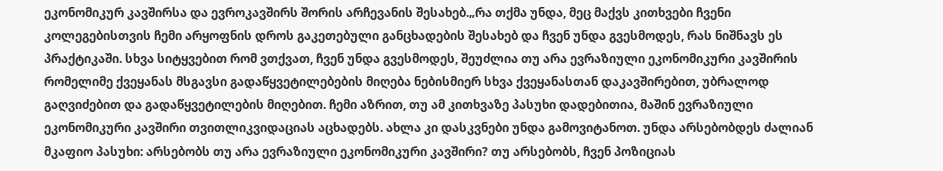ეკონომიკურ კავშირსა და ევროკავშირს შორის არჩევანის შესახებ.„რა თქმა უნდა, მეც მაქვს კითხვები ჩვენი კოლეგებისთვის ჩემი არყოფნის დროს გაკეთებული განცხადების შესახებ და ჩვენ უნდა გვესმოდეს, რას ნიშნავს ეს პრაქტიკაში. სხვა სიტყვებით რომ ვთქვათ, ჩვენ უნდა გვესმოდეს, შეუძლია თუ არა ევრაზიული ეკონომიკური კავშირის რომელიმე ქვეყანას მსგავსი გადაწყვეტილებების მიღება ნებისმიერ სხვა ქვეყანასთან დაკავშირებით, უბრალოდ გაღვიძებით და გადაწყვეტილების მიღებით. ჩემი აზრით, თუ ამ კითხვაზე პასუხი დადებითია, მაშინ ევრაზიული ეკონომიკური კავშირი თვითლიკვიდაციას აცხადებს. ახლა კი დასკვნები უნდა გამოვიტანოთ. უნდა არსებობდეს ძალიან მკაფიო პასუხი: არსებობს თუ არა ევრაზიული ეკონომიკური კავშირი? თუ არსებობს, ჩვენ პოზიციას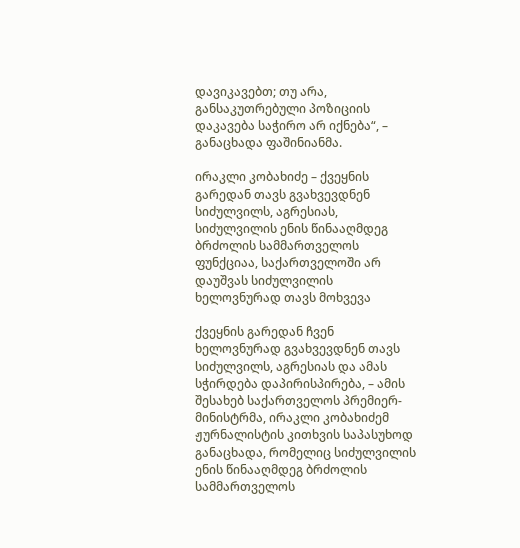დავიკავებთ; თუ არა, განსაკუთრებული პოზიციის დაკავება საჭირო არ იქნება“, – განაცხადა ფაშინიანმა.

ირაკლი კობახიძე – ქვეყნის გარედან თავს გვახვევდნენ სიძულვილს, აგრესიას, სიძულვილის ენის წინააღმდეგ ბრძოლის სამმართველოს ფუნქციაა, საქართველოში არ დაუშვას სიძულვილის ხელოვნურად თავს მოხვევა

ქვეყნის გარედან ჩვენ ხელოვნურად გვახვევდნენ თავს სიძულვილს, აგრესიას და ამას სჭირდება დაპირისპირება, – ამის შესახებ საქართველოს პრემიერ-მინისტრმა, ირაკლი კობახიძემ ჟურნალისტის კითხვის საპასუხოდ განაცხადა, რომელიც სიძულვილის ენის წინააღმდეგ ბრძოლის სამმართველოს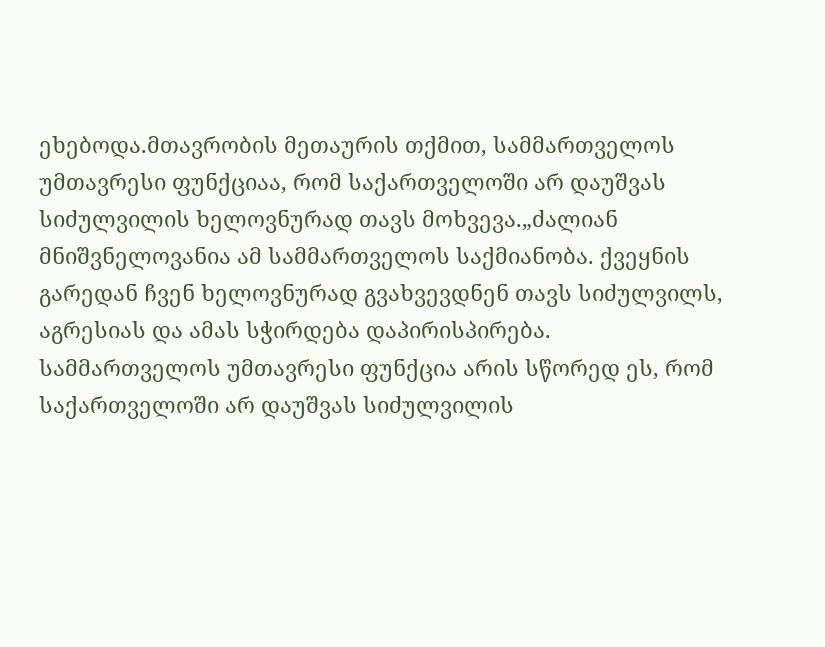ეხებოდა.მთავრობის მეთაურის თქმით, სამმართველოს უმთავრესი ფუნქციაა, რომ საქართველოში არ დაუშვას სიძულვილის ხელოვნურად თავს მოხვევა.„ძალიან  მნიშვნელოვანია ამ სამმართველოს საქმიანობა. ქვეყნის გარედან ჩვენ ხელოვნურად გვახვევდნენ თავს სიძულვილს, აგრესიას და ამას სჭირდება დაპირისპირება. სამმართველოს უმთავრესი ფუნქცია არის სწორედ ეს, რომ საქართველოში არ დაუშვას სიძულვილის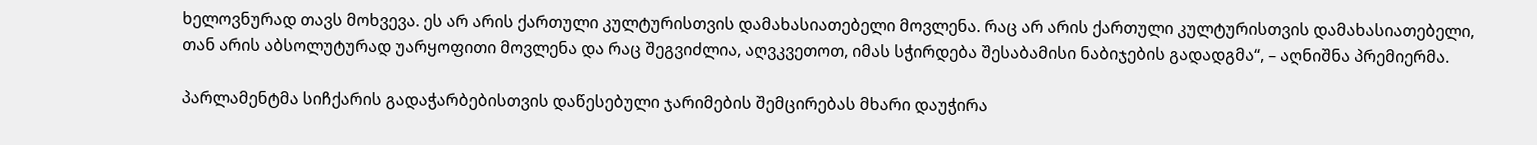ხელოვნურად თავს მოხვევა. ეს არ არის ქართული კულტურისთვის დამახასიათებელი მოვლენა. რაც არ არის ქართული კულტურისთვის დამახასიათებელი, თან არის აბსოლუტურად უარყოფითი მოვლენა და რაც შეგვიძლია, აღვკვეთოთ, იმას სჭირდება შესაბამისი ნაბიჯების გადადგმა“, – აღნიშნა პრემიერმა.

პარლამენტმა სიჩქარის გადაჭარბებისთვის დაწესებული ჯარიმების შემცირებას მხარი დაუჭირა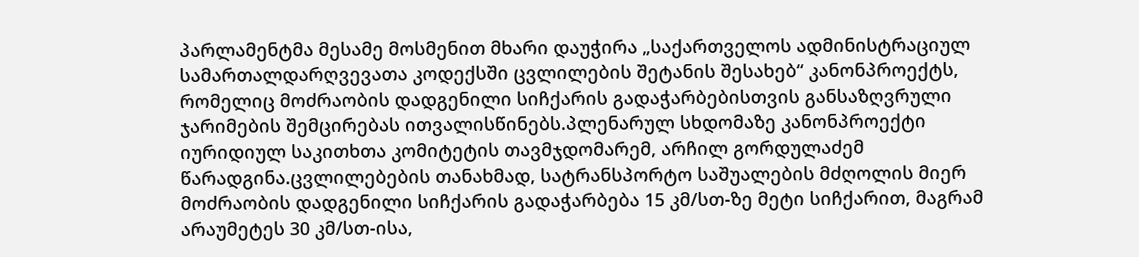პარლამენტმა მესამე მოსმენით მხარი დაუჭირა „საქართველოს ადმინისტრაციულ სამართალდარღვევათა კოდექსში ცვლილების შეტანის შესახებ“ კანონპროექტს, რომელიც მოძრაობის დადგენილი სიჩქარის გადაჭარბებისთვის განსაზღვრული ჯარიმების შემცირებას ითვალისწინებს.პლენარულ სხდომაზე კანონპროექტი იურიდიულ საკითხთა კომიტეტის თავმჯდომარემ, არჩილ გორდულაძემ წარადგინა.ცვლილებების თანახმად, სატრანსპორტო საშუალების მძღოლის მიერ მოძრაობის დადგენილი სიჩქარის გადაჭარბება 15 კმ/სთ-ზე მეტი სიჩქარით, მაგრამ არაუმეტეს 30 კმ/სთ-ისა,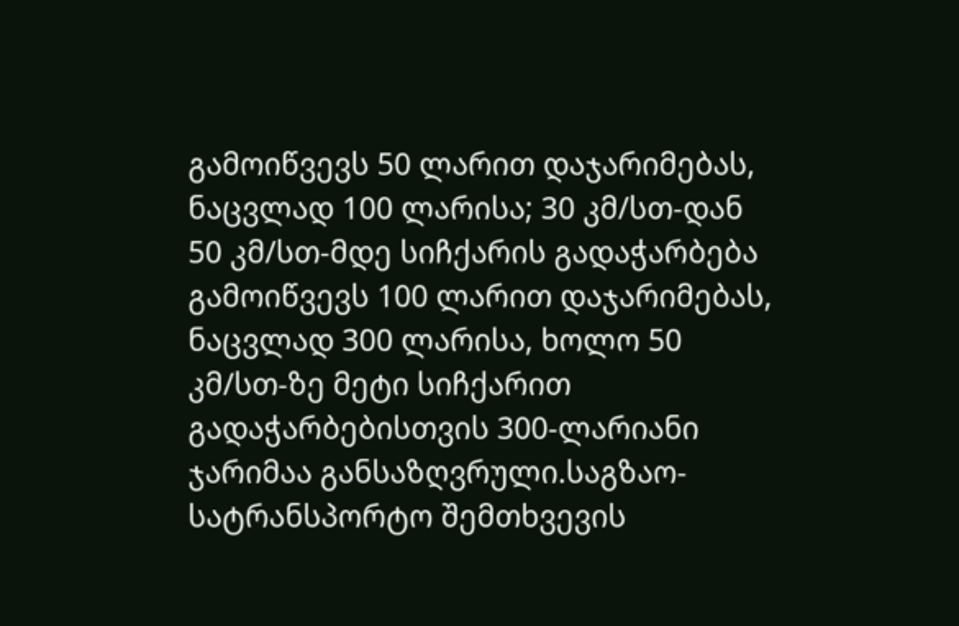გამოიწვევს 50 ლარით დაჯარიმებას, ნაცვლად 100 ლარისა; 30 კმ/სთ-დან 50 კმ/სთ-მდე სიჩქარის გადაჭარბება გამოიწვევს 100 ლარით დაჯარიმებას, ნაცვლად 300 ლარისა, ხოლო 50 კმ/სთ-ზე მეტი სიჩქარით გადაჭარბებისთვის 300-ლარიანი ჯარიმაა განსაზღვრული.საგზაო-სატრანსპორტო შემთხვევის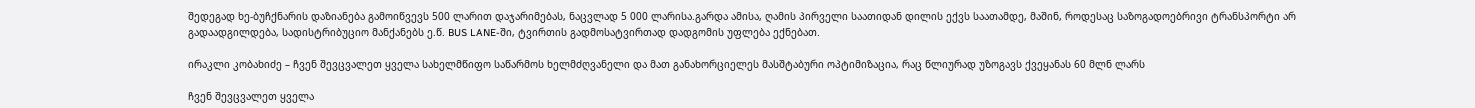შედეგად ხე-ბუჩქნარის დაზიანება გამოიწვევს 500 ლარით დაჯარიმებას, ნაცვლად 5 000 ლარისა.გარდა ამისა, ღამის პირველი საათიდან დილის ექვს საათამდე, მაშინ, როდესაც საზოგადოებრივი ტრანსპორტი არ გადაადგილდება, სადისტრიბუციო მანქანებს ე.წ. BUS LANE-ში, ტვირთის გადმოსატვირთად დადგომის უფლება ექნებათ.

ირაკლი კობახიძე – ჩვენ შევცვალეთ ყველა სახელმწიფო საწარმოს ხელმძღვანელი და მათ განახორციელეს მასშტაბური ოპტიმიზაცია, რაც წლიურად უზოგავს ქვეყანას 60 მლნ ლარს

ჩვენ შევცვალეთ ყველა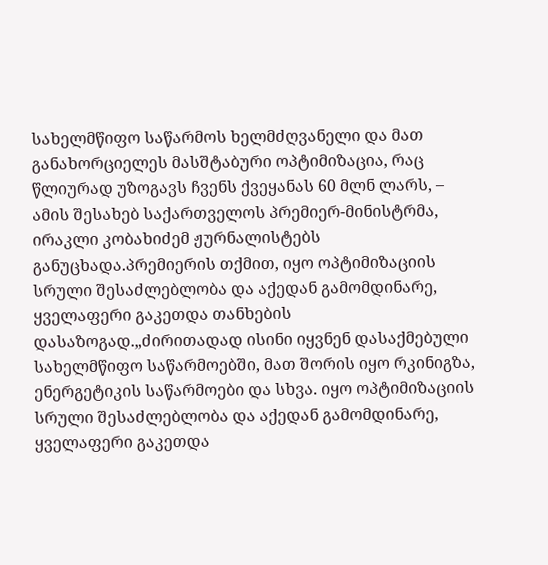სახელმწიფო საწარმოს ხელმძღვანელი და მათ განახორციელეს მასშტაბური ოპტიმიზაცია, რაც წლიურად უზოგავს ჩვენს ქვეყანას 60 მლნ ლარს, –  ამის შესახებ საქართველოს პრემიერ-მინისტრმა, ირაკლი კობახიძემ ჟურნალისტებს განუცხადა.პრემიერის თქმით, იყო ოპტიმიზაციის სრული შესაძლებლობა და აქედან გამომდინარე, ყველაფერი გაკეთდა თანხების დასაზოგად.„ძირითადად ისინი იყვნენ დასაქმებული სახელმწიფო საწარმოებში, მათ შორის იყო რკინიგზა, ენერგეტიკის საწარმოები და სხვა. იყო ოპტიმიზაციის სრული შესაძლებლობა და აქედან გამომდინარე, ყველაფერი გაკეთდა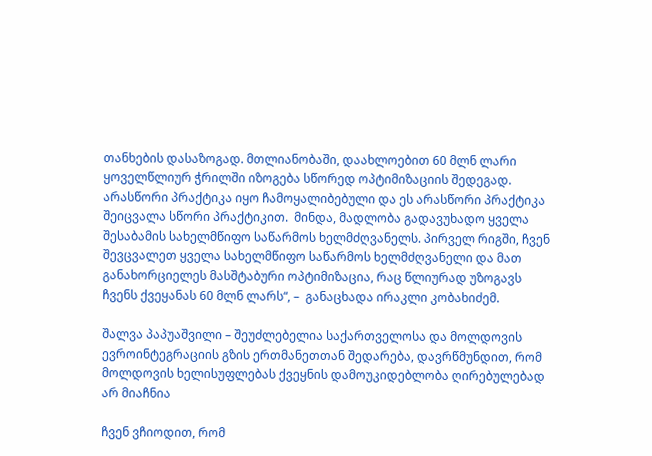თანხების დასაზოგად. მთლიანობაში, დაახლოებით 60 მლნ ლარი ყოველწლიურ ჭრილში იზოგება სწორედ ოპტიმიზაციის შედეგად. არასწორი პრაქტიკა იყო ჩამოყალიბებული და ეს არასწორი პრაქტიკა შეიცვალა სწორი პრაქტიკით.  მინდა, მადლობა გადავუხადო ყველა შესაბამის სახელმწიფო საწარმოს ხელმძღვანელს. პირველ რიგში, ჩვენ შევცვალეთ ყველა სახელმწიფო საწარმოს ხელმძღვანელი და მათ განახორციელეს მასშტაბური ოპტიმიზაცია, რაც წლიურად უზოგავს ჩვენს ქვეყანას 60 მლნ ლარს“, –  განაცხადა ირაკლი კობახიძემ.

შალვა პაპუაშვილი – შეუძლებელია საქართველოსა და მოლდოვის ევროინტეგრაციის გზის ერთმანეთთან შედარება, დავრწმუნდით, რომ მოლდოვის ხელისუფლებას ქვეყნის დამოუკიდებლობა ღირებულებად არ მიაჩნია

ჩვენ ვჩიოდით, რომ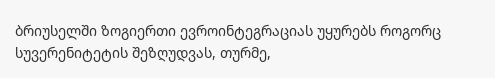ბრიუსელში ზოგიერთი ევროინტეგრაციას უყურებს როგორც სუვერენიტეტის შეზღუდვას, თურმე,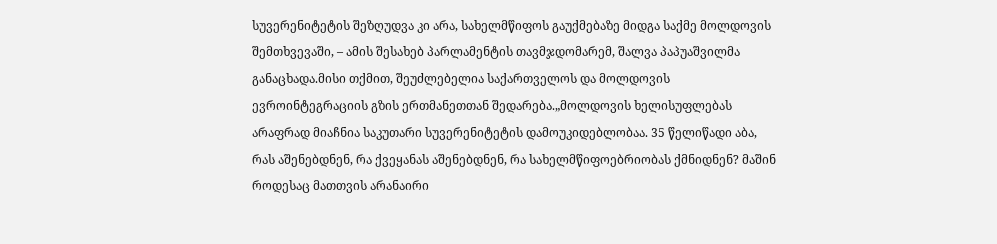სუვერენიტეტის შეზღუდვა კი არა, სახელმწიფოს გაუქმებაზე მიდგა საქმე მოლდოვის შემთხვევაში, – ამის შესახებ პარლამენტის თავმჯდომარემ, შალვა პაპუაშვილმა განაცხადა.მისი თქმით, შეუძლებელია საქართველოს და მოლდოვის ევროინტეგრაციის გზის ერთმანეთთან შედარება.„მოლდოვის ხელისუფლებას არაფრად მიაჩნია საკუთარი სუვერენიტეტის დამოუკიდებლობაა. 35 წელიწადი აბა, რას აშენებდნენ, რა ქვეყანას აშენებდნენ, რა სახელმწიფოებრიობას ქმნიდნენ? მაშინ როდესაც მათთვის არანაირი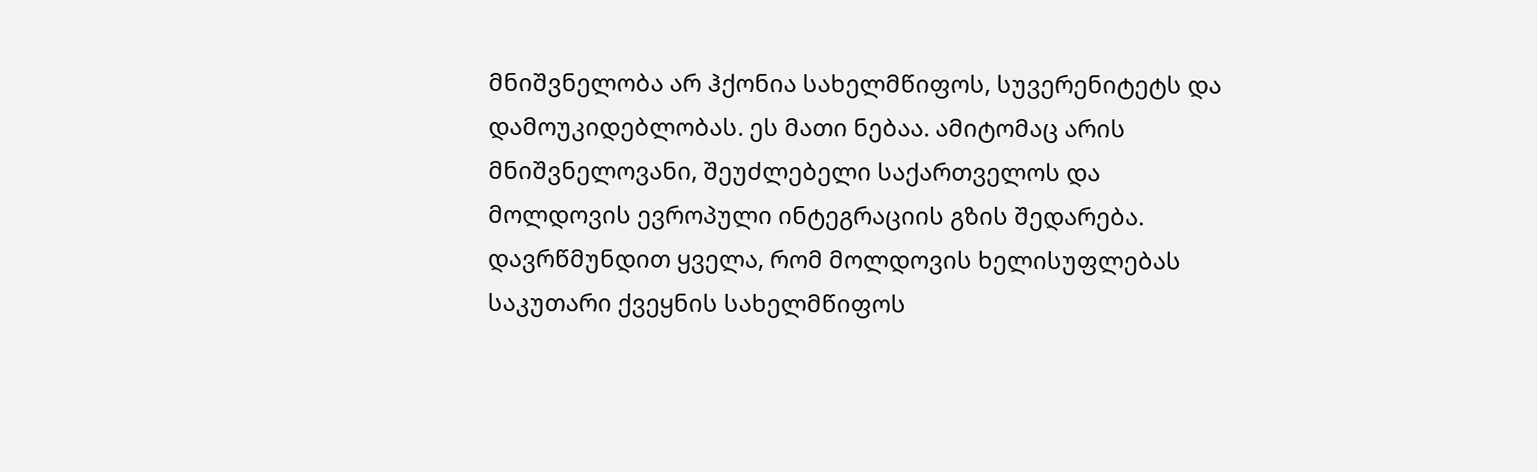მნიშვნელობა არ ჰქონია სახელმწიფოს, სუვერენიტეტს და დამოუკიდებლობას. ეს მათი ნებაა. ამიტომაც არის მნიშვნელოვანი, შეუძლებელი საქართველოს და მოლდოვის ევროპული ინტეგრაციის გზის შედარება. დავრწმუნდით ყველა, რომ მოლდოვის ხელისუფლებას საკუთარი ქვეყნის სახელმწიფოს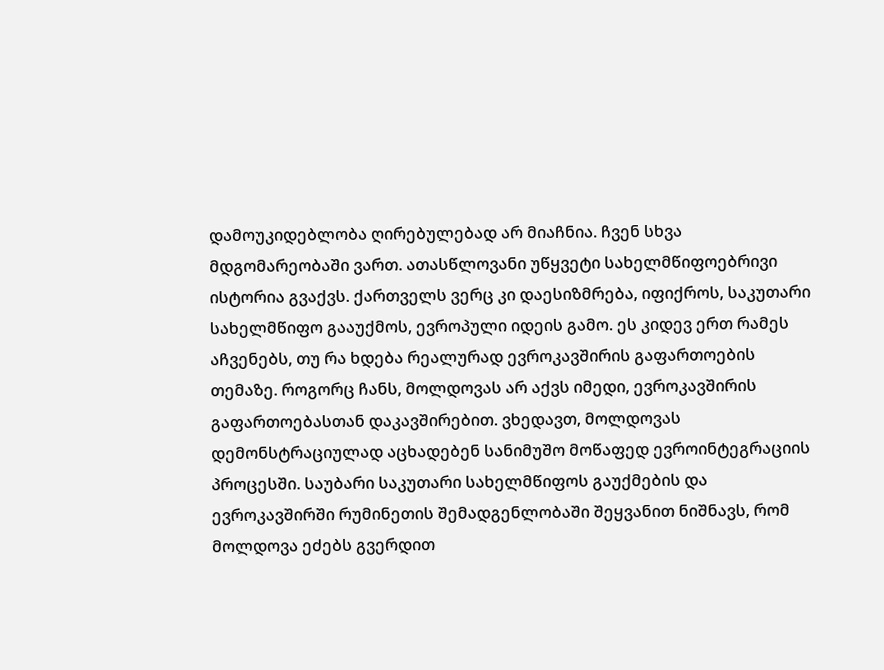დამოუკიდებლობა ღირებულებად არ მიაჩნია. ჩვენ სხვა მდგომარეობაში ვართ. ათასწლოვანი უწყვეტი სახელმწიფოებრივი ისტორია გვაქვს. ქართველს ვერც კი დაესიზმრება, იფიქროს, საკუთარი სახელმწიფო გააუქმოს, ევროპული იდეის გამო. ეს კიდევ ერთ რამეს აჩვენებს, თუ რა ხდება რეალურად ევროკავშირის გაფართოების თემაზე. როგორც ჩანს, მოლდოვას არ აქვს იმედი, ევროკავშირის გაფართოებასთან დაკავშირებით. ვხედავთ, მოლდოვას დემონსტრაციულად აცხადებენ სანიმუშო მოწაფედ ევროინტეგრაციის პროცესში. საუბარი საკუთარი სახელმწიფოს გაუქმების და ევროკავშირში რუმინეთის შემადგენლობაში შეყვანით ნიშნავს, რომ მოლდოვა ეძებს გვერდით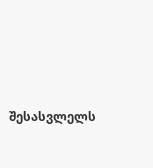შესასვლელს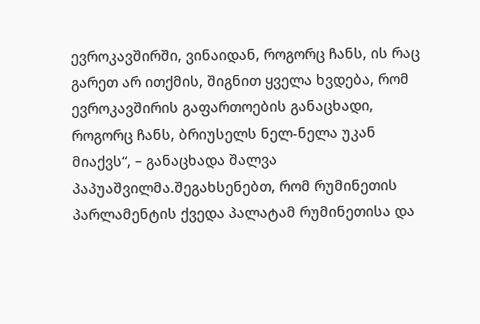ევროკავშირში, ვინაიდან, როგორც ჩანს, ის რაც გარეთ არ ითქმის, შიგნით ყველა ხვდება, რომ ევროკავშირის გაფართოების განაცხადი, როგორც ჩანს, ბრიუსელს ნელ-ნელა უკან მიაქვს“, – განაცხადა შალვა პაპუაშვილმა.შეგახსენებთ, რომ რუმინეთის პარლამენტის ქვედა პალატამ რუმინეთისა და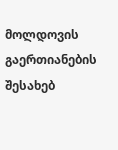მოლდოვის გაერთიანების შესახებ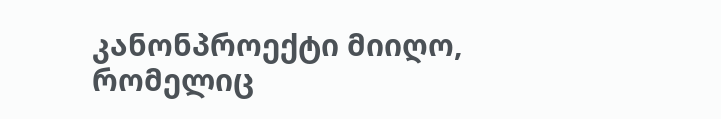კანონპროექტი მიიღო, რომელიც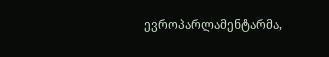ევროპარლამენტარმა,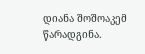დიანა შოშოაკემ წარადგინა.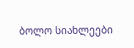ბოლო სიახლეები